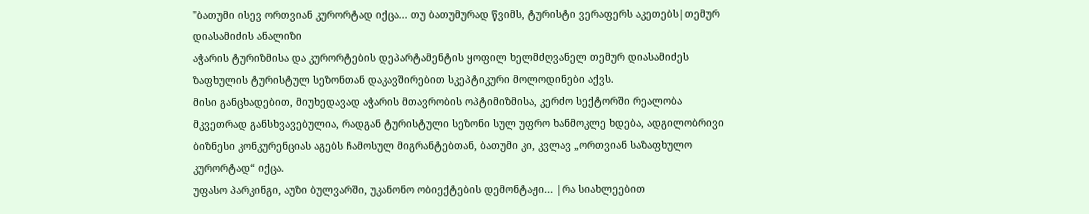"ბათუმი ისევ ორთვიან კურორტად იქცა... თუ ბათუმურად წვიმს, ტურისტი ვერაფერს აკეთებს|თემურ დიასამიძის ანალიზი
აჭარის ტურიზმისა და კურორტების დეპარტამენტის ყოფილ ხელმძღვანელ თემურ დიასამიძეს ზაფხულის ტურისტულ სეზონთან დაკავშირებით სკეპტიკური მოლოდინები აქვს.
მისი განცხადებით, მიუხედავად აჭარის მთავრობის ოპტიმიზმისა, კერძო სექტორში რეალობა მკვეთრად განსხვავებულია, რადგან ტურისტული სეზონი სულ უფრო ხანმოკლე ხდება, ადგილობრივი ბიზნესი კონკურენციას აგებს ჩამოსულ მიგრანტებთან, ბათუმი კი, კვლავ „ორთვიან საზაფხულო კურორტად“ იქცა.
უფასო პარკინგი, აუზი ბულვარში, უკანონო ობიექტების დემონტაჟი... |რა სიახლეებით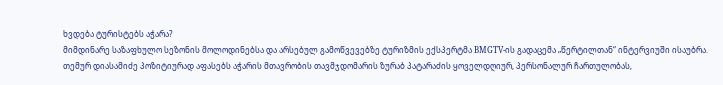ხვდება ტურისტებს აჭარა?
მიმდინარე საზაფხულო სეზონის მოლოდინებსა და არსებულ გამოწვევებზე ტურიზმის ექსპერტმა BMGTV-ის გადაცემა „წერტილთან“ ინტერვიუში ისაუბრა.
თემურ დიასამიძე პოზიტიურად აფასებს აჭარის მთავრობის თავმჯდომარის ზურაბ პატარაძის ყოველდღიურ, პერსონალურ ჩართულობას,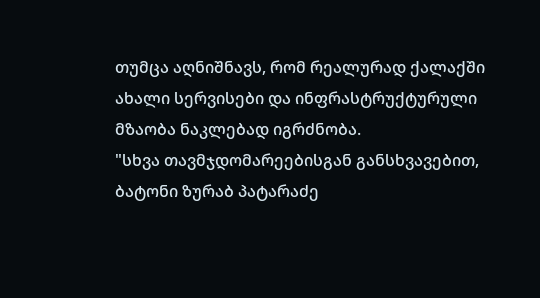თუმცა აღნიშნავს, რომ რეალურად ქალაქში ახალი სერვისები და ინფრასტრუქტურული მზაობა ნაკლებად იგრძნობა.
"სხვა თავმჯდომარეებისგან განსხვავებით, ბატონი ზურაბ პატარაძე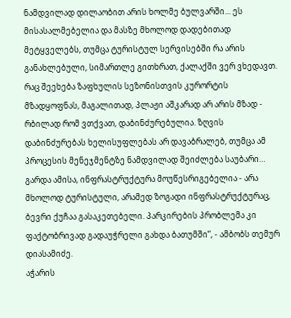ნამდვილად დილაობით არის ხოლმე ბულვარში... ეს მისასალმებელია და მასზე მხოლოდ დადებითად მეტყველებს, თუმცა ტურისტულ სერვისებში რა არის განახლებული, სიმართლე გითხრათ, ქალაქში ვერ ვხედავთ. რაც შეეხება ზაფხულის სეზონისთვის კურორტის მზადყოფნას, მაგალითად, პლაჟი აშკარად არ არის მზად - რბილად რომ ვთქვათ, დაბინძურებულია. ზღვის დაბინძურებას ხელისუფლებას არ დავაბრალებ, თუმცა ამ პროცესის მენეჯმენტზე ნამდვილად შეიძლება საუბარი… გარდა ამისა, ინფრასტრუქტურა მოუწესრიგებელია - არა მხოლოდ ტურისტული, არამედ ზოგადი ინფრასტრუქტურაც, ბევრი ქუჩაა გასაკეთებელი. პარკირების პრობლემა კი ფაქტობრივად გადაუჭრელი გახდა ბათუმში“, - ამბობს თემურ დიასამიძე.
აჭარის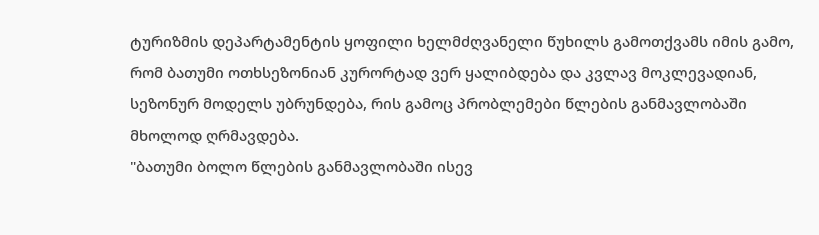ტურიზმის დეპარტამენტის ყოფილი ხელმძღვანელი წუხილს გამოთქვამს იმის გამო, რომ ბათუმი ოთხსეზონიან კურორტად ვერ ყალიბდება და კვლავ მოკლევადიან, სეზონურ მოდელს უბრუნდება, რის გამოც პრობლემები წლების განმავლობაში მხოლოდ ღრმავდება.
"ბათუმი ბოლო წლების განმავლობაში ისევ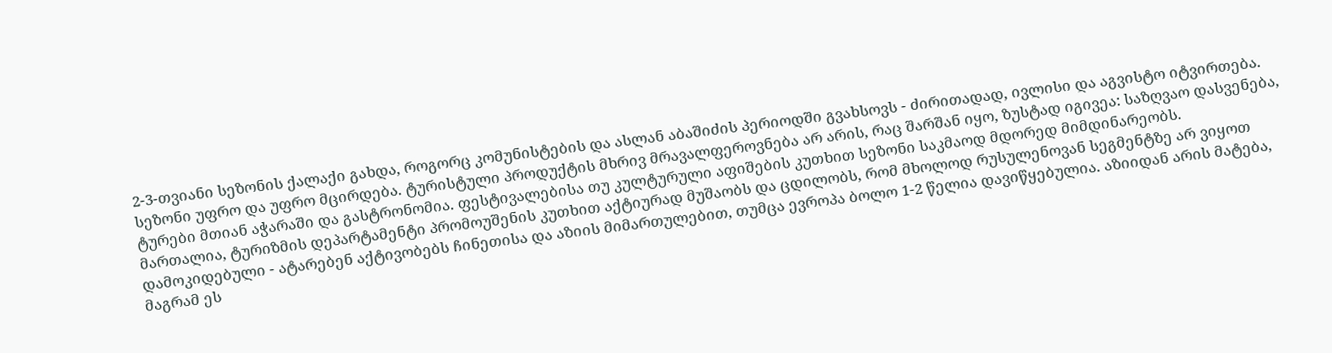2-3-თვიანი სეზონის ქალაქი გახდა, როგორც კომუნისტების და ასლან აბაშიძის პერიოდში გვახსოვს - ძირითადად, ივლისი და აგვისტო იტვირთება. სეზონი უფრო და უფრო მცირდება. ტურისტული პროდუქტის მხრივ მრავალფეროვნება არ არის, რაც შარშან იყო, ზუსტად იგივეა: საზღვაო დასვენება, ტურები მთიან აჭარაში და გასტრონომია. ფესტივალებისა თუ კულტურული აფიშების კუთხით სეზონი საკმაოდ მდორედ მიმდინარეობს.
მართალია, ტურიზმის დეპარტამენტი პრომოუშენის კუთხით აქტიურად მუშაობს და ცდილობს, რომ მხოლოდ რუსულენოვან სეგმენტზე არ ვიყოთ დამოკიდებული - ატარებენ აქტივობებს ჩინეთისა და აზიის მიმართულებით, თუმცა ევროპა ბოლო 1-2 წელია დავიწყებულია. აზიიდან არის მატება, მაგრამ ეს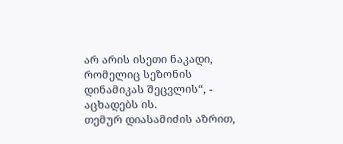არ არის ისეთი ნაკადი, რომელიც სეზონის დინამიკას შეცვლის“, - აცხადებს ის.
თემურ დიასამიძის აზრით,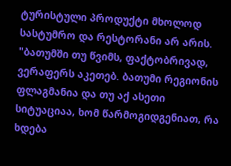ტურისტული პროდუქტი მხოლოდ სასტუმრო და რესტორანი არ არის.
"ბათუმში თუ წვიმს, ფაქტობრივად, ვერაფერს აკეთებ. ბათუმი რეგიონის ფლაგმანია და თუ აქ ასეთი სიტუაციაა, ხომ წარმოგიდგენიათ, რა ხდება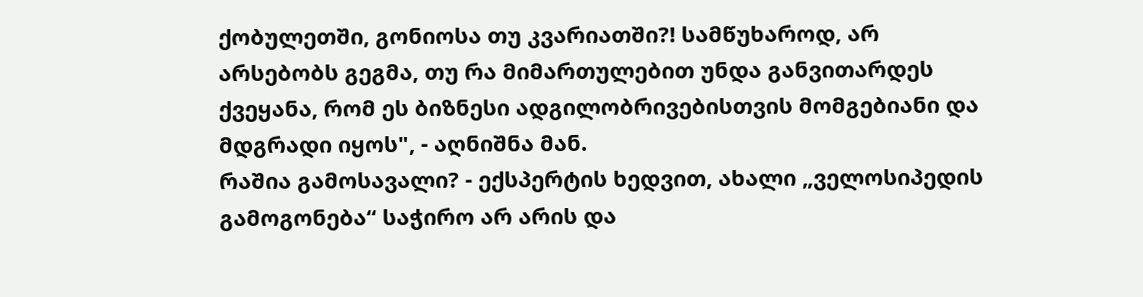ქობულეთში, გონიოსა თუ კვარიათში?! სამწუხაროდ, არ არსებობს გეგმა, თუ რა მიმართულებით უნდა განვითარდეს ქვეყანა, რომ ეს ბიზნესი ადგილობრივებისთვის მომგებიანი და მდგრადი იყოს", - აღნიშნა მან.
რაშია გამოსავალი? - ექსპერტის ხედვით, ახალი „ველოსიპედის გამოგონება“ საჭირო არ არის და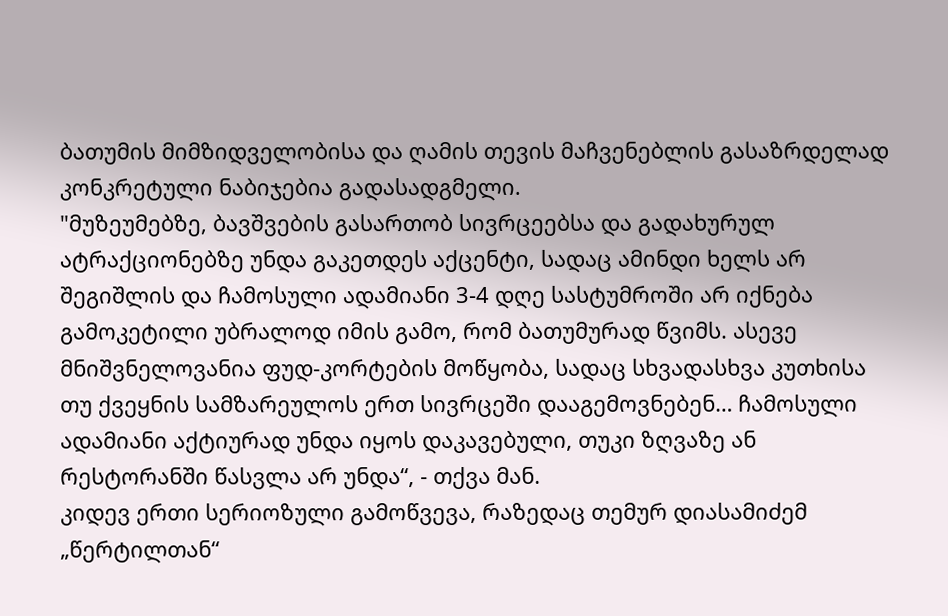ბათუმის მიმზიდველობისა და ღამის თევის მაჩვენებლის გასაზრდელად კონკრეტული ნაბიჯებია გადასადგმელი.
"მუზეუმებზე, ბავშვების გასართობ სივრცეებსა და გადახურულ ატრაქციონებზე უნდა გაკეთდეს აქცენტი, სადაც ამინდი ხელს არ შეგიშლის და ჩამოსული ადამიანი 3-4 დღე სასტუმროში არ იქნება გამოკეტილი უბრალოდ იმის გამო, რომ ბათუმურად წვიმს. ასევე მნიშვნელოვანია ფუდ-კორტების მოწყობა, სადაც სხვადასხვა კუთხისა თუ ქვეყნის სამზარეულოს ერთ სივრცეში დააგემოვნებენ… ჩამოსული ადამიანი აქტიურად უნდა იყოს დაკავებული, თუკი ზღვაზე ან რესტორანში წასვლა არ უნდა“, - თქვა მან.
კიდევ ერთი სერიოზული გამოწვევა, რაზედაც თემურ დიასამიძემ „წერტილთან“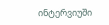ინტერვიუში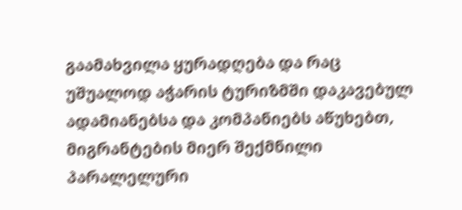გაამახვილა ყურადღება და რაც უშუალოდ აჭარის ტურიზმში დაკავებულ ადამიანებსა და კომპანიებს აწუხებთ, მიგრანტების მიერ შექმნილი პარალელური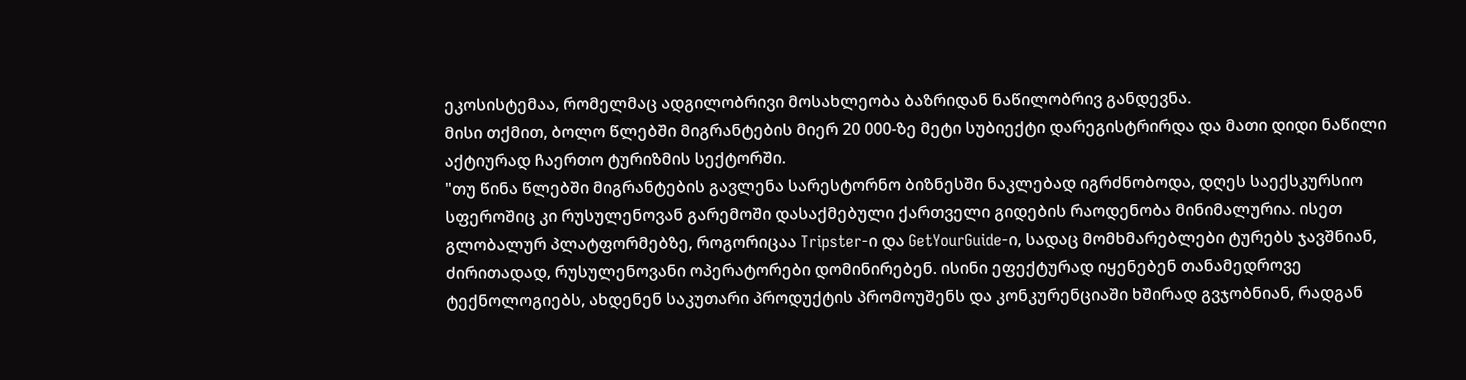ეკოსისტემაა, რომელმაც ადგილობრივი მოსახლეობა ბაზრიდან ნაწილობრივ განდევნა.
მისი თქმით, ბოლო წლებში მიგრანტების მიერ 20 000-ზე მეტი სუბიექტი დარეგისტრირდა და მათი დიდი ნაწილი აქტიურად ჩაერთო ტურიზმის სექტორში.
"თუ წინა წლებში მიგრანტების გავლენა სარესტორნო ბიზნესში ნაკლებად იგრძნობოდა, დღეს საექსკურსიო სფეროშიც კი რუსულენოვან გარემოში დასაქმებული ქართველი გიდების რაოდენობა მინიმალურია. ისეთ გლობალურ პლატფორმებზე, როგორიცაა Tripster-ი და GetYourGuide-ი, სადაც მომხმარებლები ტურებს ჯავშნიან, ძირითადად, რუსულენოვანი ოპერატორები დომინირებენ. ისინი ეფექტურად იყენებენ თანამედროვე ტექნოლოგიებს, ახდენენ საკუთარი პროდუქტის პრომოუშენს და კონკურენციაში ხშირად გვჯობნიან, რადგან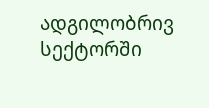ადგილობრივ სექტორში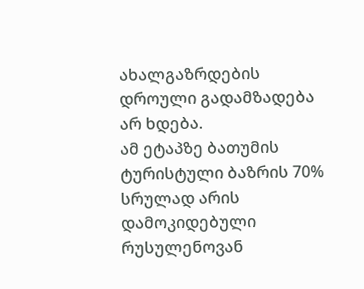ახალგაზრდების დროული გადამზადება არ ხდება.
ამ ეტაპზე ბათუმის ტურისტული ბაზრის 70% სრულად არის დამოკიდებული რუსულენოვან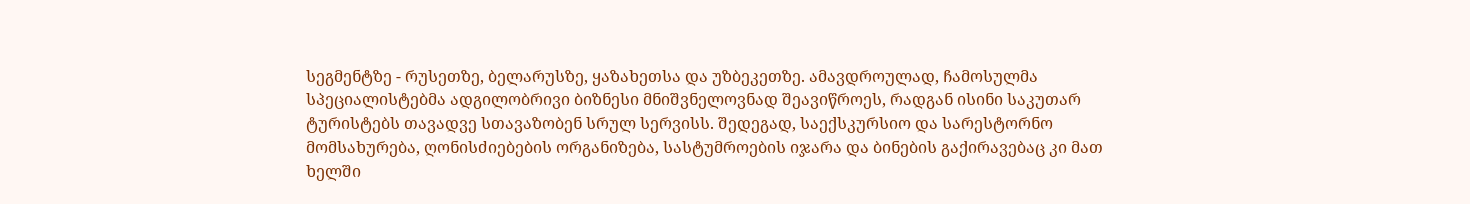სეგმენტზე - რუსეთზე, ბელარუსზე, ყაზახეთსა და უზბეკეთზე. ამავდროულად, ჩამოსულმა სპეციალისტებმა ადგილობრივი ბიზნესი მნიშვნელოვნად შეავიწროეს, რადგან ისინი საკუთარ ტურისტებს თავადვე სთავაზობენ სრულ სერვისს. შედეგად, საექსკურსიო და სარესტორნო მომსახურება, ღონისძიებების ორგანიზება, სასტუმროების იჯარა და ბინების გაქირავებაც კი მათ ხელში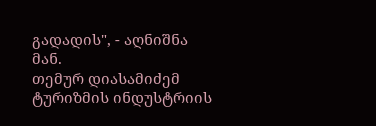გადადის", - აღნიშნა მან.
თემურ დიასამიძემ ტურიზმის ინდუსტრიის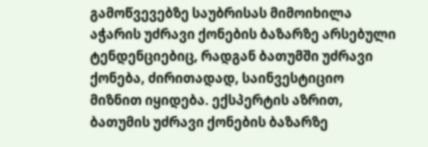გამოწვევებზე საუბრისას მიმოიხილა აჭარის უძრავი ქონების ბაზარზე არსებული ტენდენციებიც, რადგან ბათუმში უძრავი ქონება, ძირითადად, საინვესტიციო მიზნით იყიდება. ექსპერტის აზრით, ბათუმის უძრავი ქონების ბაზარზე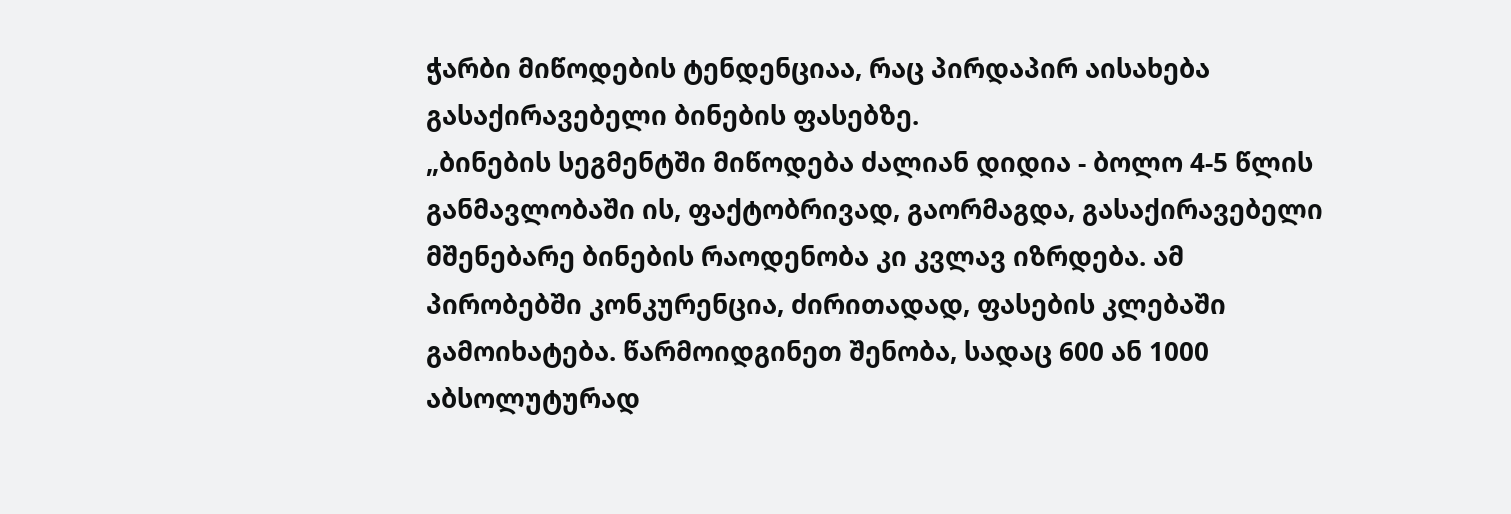ჭარბი მიწოდების ტენდენციაა, რაც პირდაპირ აისახება გასაქირავებელი ბინების ფასებზე.
„ბინების სეგმენტში მიწოდება ძალიან დიდია - ბოლო 4-5 წლის განმავლობაში ის, ფაქტობრივად, გაორმაგდა, გასაქირავებელი მშენებარე ბინების რაოდენობა კი კვლავ იზრდება. ამ პირობებში კონკურენცია, ძირითადად, ფასების კლებაში გამოიხატება. წარმოიდგინეთ შენობა, სადაც 600 ან 1000 აბსოლუტურად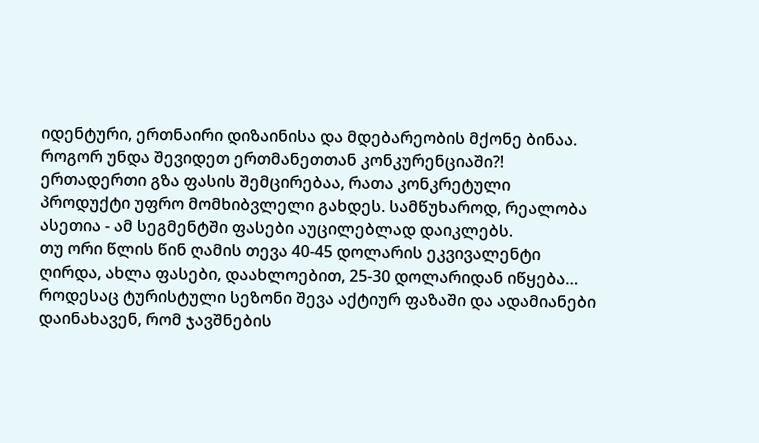იდენტური, ერთნაირი დიზაინისა და მდებარეობის მქონე ბინაა. როგორ უნდა შევიდეთ ერთმანეთთან კონკურენციაში?! ერთადერთი გზა ფასის შემცირებაა, რათა კონკრეტული პროდუქტი უფრო მომხიბვლელი გახდეს. სამწუხაროდ, რეალობა ასეთია - ამ სეგმენტში ფასები აუცილებლად დაიკლებს.
თუ ორი წლის წინ ღამის თევა 40-45 დოლარის ეკვივალენტი ღირდა, ახლა ფასები, დაახლოებით, 25-30 დოლარიდან იწყება… როდესაც ტურისტული სეზონი შევა აქტიურ ფაზაში და ადამიანები დაინახავენ, რომ ჯავშნების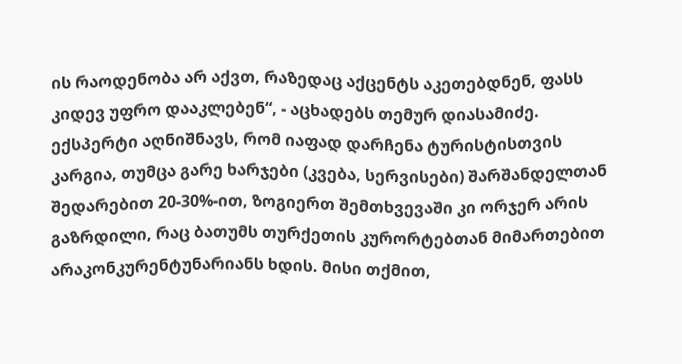ის რაოდენობა არ აქვთ, რაზედაც აქცენტს აკეთებდნენ, ფასს კიდევ უფრო დააკლებენ“, - აცხადებს თემურ დიასამიძე.
ექსპერტი აღნიშნავს, რომ იაფად დარჩენა ტურისტისთვის კარგია, თუმცა გარე ხარჯები (კვება, სერვისები) შარშანდელთან შედარებით 20-30%-ით, ზოგიერთ შემთხვევაში კი ორჯერ არის გაზრდილი, რაც ბათუმს თურქეთის კურორტებთან მიმართებით არაკონკურენტუნარიანს ხდის. მისი თქმით,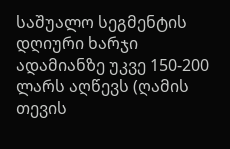საშუალო სეგმენტის დღიური ხარჯი ადამიანზე უკვე 150-200 ლარს აღწევს (ღამის თევის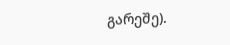გარეშე).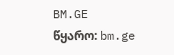BM.GE
წყარო: bm.ge